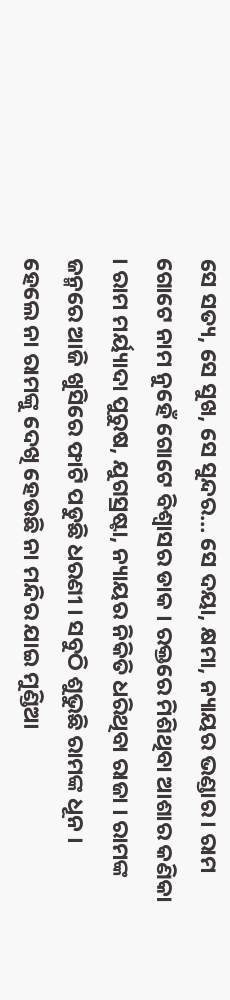ସେ ସତ୍ୟ, ସେ ସୁଖ, ସେ ସୁନ୍ଦର… ସେ ଦୟା, କ୍ଷମା, ନ୍ୟାୟର ଭଣ୍ଡାର । ରାମ ଗୋଟେ ନାମ ନୁହେଁ ଗୋଟେ ବିଶ୍ୱାସର ଡାକ । ରକ୍ତରେ ମିଶିଥିବା ଆଶାର କଣିକା । ରାମ ମର୍ୟ୍ୟାଦା ପୁରୁଷ, ଯୁଗସ୍ରଷ୍ଟା, ନ୍ୟାୟର ନିକିତି ଧରିଥିବା ରାଜା । ରାମଙ୍କ ଜନ୍ମରେ ଆଜି ଖୁସିରେ ଫାଟି ପଡୁଛି ଧରଣୀ । ସବୁଠି ଶୁଭୁଛି ରାମଙ୍କ ଧୂନ । ହେଲେ ନା ରାମଙ୍କୁ ଦେଖି ହେଉଛି ନା ମନ୍ଦିର ଯାଇ ମୁଣ୍ଡିଆ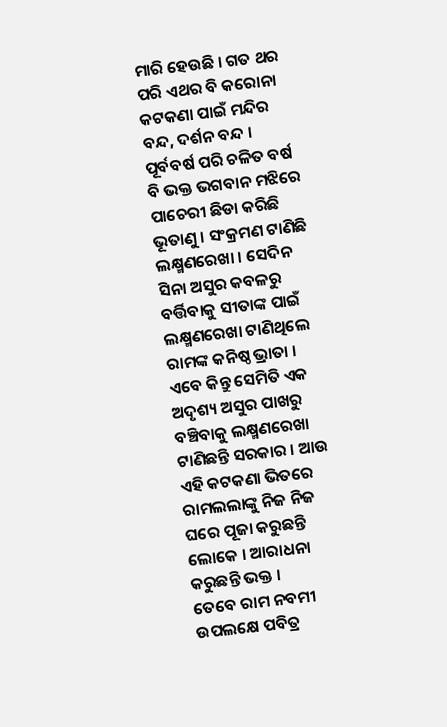ମାରି ହେଉଛି । ଗତ ଥର ପରି ଏଥର ବି କରୋନା କଟକଣା ପାଇଁ ମନ୍ଦିର ବନ୍ଦ, ଦର୍ଶନ ବନ୍ଦ । ପୂର୍ବବର୍ଷ ପରି ଚଳିତ ବର୍ଷ ବି ଭକ୍ତ ଭଗବାନ ମଝିରେ ପାଚେରୀ ଛିଡା କରିଛି ଭୂତାଣୁ । ସଂକ୍ରମଣ ଟାଣିଛି ଲକ୍ଷ୍ମଣରେଖା । ସେଦିନ ସିନା ଅସୁର କବଳରୁ ବର୍ତ୍ତିବାକୁ ସୀତାଙ୍କ ପାଇଁ ଲକ୍ଷ୍ମଣରେଖା ଟାଣିଥିଲେ ରାମଙ୍କ କନିଷ୍ଠ ଭ୍ରାତା । ଏବେ କିନ୍ତୁ ସେମିତି ଏକ ଅଦୃଶ୍ୟ ଅସୁର ପାଖରୁ ବଞ୍ଚିବାକୁ ଲକ୍ଷ୍ମଣରେଖା ଟାଣିଛନ୍ତି ସରକାର । ଆଉ ଏହି କଟକଣା ଭିତରେ ରାମଲଲାଙ୍କୁ ନିଜ ନିଜ ଘରେ ପୂଜା କରୁଛନ୍ତି ଲୋକେ । ଆରାଧନା କରୁଛନ୍ତି ଭକ୍ତ ।
ତେବେ ରାମ ନବମୀ ଉପଲକ୍ଷେ ପବିତ୍ର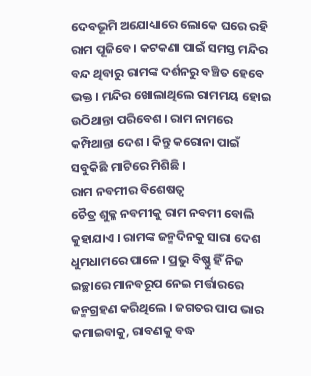ଦେବଭୂମି ଅଯୋଧ୍ୟାରେ ଲୋକେ ଘରେ ରହି ରାମ ପୂଜିବେ । କଟକଣା ପାଇଁ ସମସ୍ତ ମନ୍ଦିର ବନ୍ଦ ଥିବାରୁ ରାମଙ୍କ ଦର୍ଶନରୁ ବଞ୍ଚିତ ହେବେ ଭକ୍ତ । ମନ୍ଦିର ଖୋଲାଥିଲେ ରାମମୟ ହୋଇ ଉଠିଥାନ୍ତା ପରିବେଶ । ରାମ ନାମରେ କମ୍ପିଥାନ୍ତା ଦେଶ । କିନ୍ତୁ କରୋନା ପାଇଁ ସବୁକିଛି ମାଟିରେ ମିଶିଛି ।
ରାମ ନବମୀର ବିଶେଷତ୍ୱ
ଚୈତ୍ର ଶୁକ୍ଳ ନବମୀକୁ ରାମ ନବମୀ ବୋଲି କୁହାଯାଏ । ରାମଙ୍କ ଜନ୍ମଦିନକୁ ସାରା ଦେଶ ଧୁମଧାମରେ ପାଳେ । ପ୍ରଭୁ ବିଷ୍ଣୁ ହିଁ ନିଜ ଇଚ୍ଛାରେ ମାନବରୂପ ନେଇ ମର୍ତ୍ତାରରେ ଜନ୍ମଗ୍ରହଣ କରିଥିଲେ । ଜଗତର ପାପ ଭାର କମାଇବାକୁ, ରାବଣକୁ ବଦ୍ଧ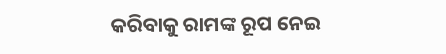କରିବାକୁ ରାମଙ୍କ ରୂପ ନେଇ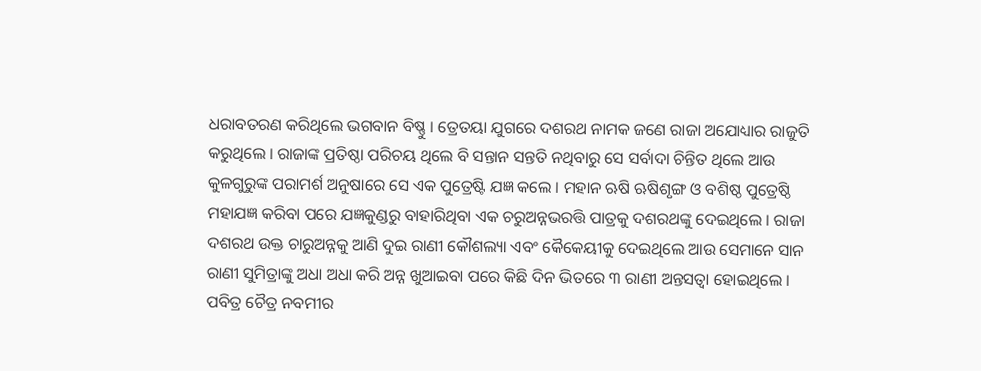ଧରାବତରଣ କରିଥିଲେ ଭଗବାନ ବିଷ୍ଣୁ । ତ୍ରେତୟା ଯୁଗରେ ଦଶରଥ ନାମକ ଜଣେ ରାଜା ଅଯୋଧ୍ୟାର ରାଜୁତି କରୁଥିଲେ । ରାଜାଙ୍କ ପ୍ରତିଷ୍ଠା ପରିଚୟ ଥିଲେ ବି ସନ୍ତାନ ସନ୍ତତି ନଥିବାରୁ ସେ ସର୍ବାଦା ଚିନ୍ତିତ ଥିଲେ ଆଉ କୁଳଗୁରୁଙ୍କ ପରାମର୍ଶ ଅନୁଷାରେ ସେ ଏକ ପୁତ୍ରେଷ୍ଟି ଯଜ୍ଞ କଲେ । ମହାନ ଋଷି ଋଷିଶୃଙ୍ଗ ଓ ବଶିଷ୍ଠ ପୁତ୍ରେଷ୍ଠି ମହାଯଜ୍ଞ କରିବା ପରେ ଯଜ୍ଞକୁଣ୍ଡରୁ ବାହାରିଥିବା ଏକ ଚରୁଅନ୍ନଭରତ୍ତି ପାତ୍ରକୁ ଦଶରଥଙ୍କୁ ଦେଇଥିଲେ । ରାଜା ଦଶରଥ ଉକ୍ତ ଚାରୁଅନ୍ନକୁ ଆଣି ଦୁଇ ରାଣୀ କୌଶଲ୍ୟା ଏବଂ କୈକେୟୀକୁ ଦେଇଥିଲେ ଆଉ ସେମାନେ ସାନ ରାଣୀ ସୁମିତ୍ରାଙ୍କୁ ଅଧା ଅଧା କରି ଅନ୍ନ ଖୁଆଇବା ପରେ କିଛି ଦିନ ଭିତରେ ୩ ରାଣୀ ଅନ୍ତସତ୍ୱା ହୋଇଥିଲେ ।
ପବିତ୍ର ଚୈତ୍ର ନବମୀର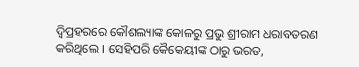ଦ୍ୱିପ୍ରହରରେ କୌଶଲ୍ୟାଙ୍କ କୋଳରୁ ପ୍ରଭୁ ଶ୍ରୀରାମ ଧରାବତରଣ କରିଥିଲେ । ସେହିପରି କୈକେୟୀଙ୍କ ଠାରୁ ଭରତ,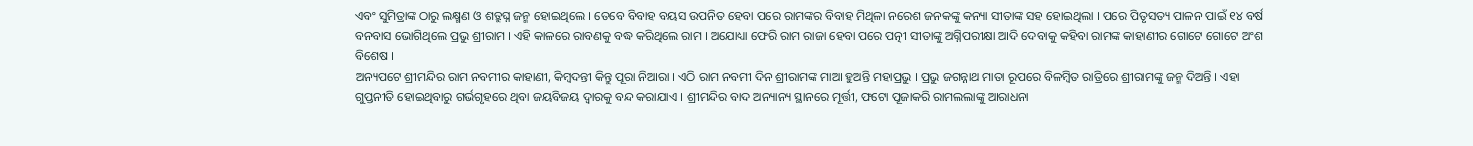ଏବଂ ସୁମିତ୍ରାଙ୍କ ଠାରୁ ଲକ୍ଷ୍ମଣ ଓ ଶତ୍ରୁଘ୍ନ ଜନ୍ମ ହୋଇଥିଲେ । ତେବେ ବିବାହ ବୟସ ଉପନିତ ହେବା ପରେ ରାମଙ୍କର ବିବାହ ମିଥିଳା ନରେଶ ଜନକଙ୍କୁ କନ୍ୟା ସୀତାଙ୍କ ସହ ହୋଇଥିଲା । ପରେ ପିତୃସତ୍ୟ ପାଳନ ପାଇଁ ୧୪ ବର୍ଷ ବନବାସ ଭୋଗିଥିଲେ ପ୍ରଭୁ ଶ୍ରୀରାମ । ଏହି କାଳରେ ରାବଣକୁ ବଦ୍ଧ କରିଥିଲେ ରାମ । ଅଯୋଧ୍ୟା ଫେରି ରାମ ରାଜା ହେବା ପରେ ପତ୍ନୀ ସୀତାଙ୍କୁ ଅଗ୍ନିପରୀକ୍ଷା ଆଦି ଦେବାକୁ କହିବା ରାମଙ୍କ କାହାଣୀର ଗୋଟେ ଗୋଟେ ଅଂଶ ବିଶେଷ ।
ଅନ୍ୟପଟେ ଶ୍ରୀମନ୍ଦିର ରାମ ନବମୀର କାହାଣୀ, କିମ୍ବଦନ୍ତୀ କିନ୍ତୁ ପୂରା ନିଆରା । ଏଠି ରାମ ନବମୀ ଦିନ ଶ୍ରୀରାମଙ୍କ ମାଆ ହୁଅନ୍ତି ମହାପ୍ରଭୁ । ପ୍ରଭୁ ଜଗନ୍ନାଥ ମାତା ରୂପରେ ବିଳମ୍ବିତ ରାତ୍ରିରେ ଶ୍ରୀରାମଙ୍କୁ ଜନ୍ମ ଦିଅନ୍ତି । ଏହା ଗୁପ୍ତନୀତି ହୋଇଥିବାରୁ ଗର୍ଭଗୃହରେ ଥିବା ଜୟବିଜୟ ଦ୍ୱାରକୁ ବନ୍ଦ କରାଯାଏ । ଶ୍ରୀମନ୍ଦିର ବାଦ ଅନ୍ୟାନ୍ୟ ସ୍ଥାନରେ ମୂର୍ତ୍ତୀ, ଫଟୋ ପୂଜାକରି ରାମଲଲାଙ୍କୁ ଆରାଧନା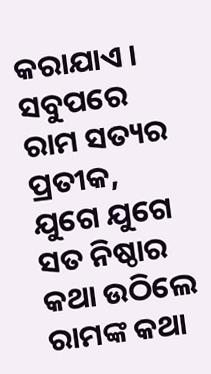କରାଯାଏ । ସବୁପରେ ରାମ ସତ୍ୟର ପ୍ରତୀକ, ଯୁଗେ ଯୁଗେ ସତ ନିଷ୍ଠାର କଥା ଉଠିଲେ ରାମଙ୍କ କଥା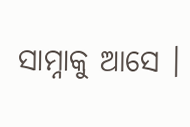ସାମ୍ନାକୁ ଆସେ ।